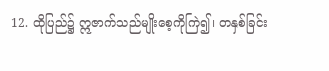12. ထိုပြည်၌ ဣဇာက်သည်မျိုးစေ့ကိုကြဲ၍၊ တနှစ်ခြင်း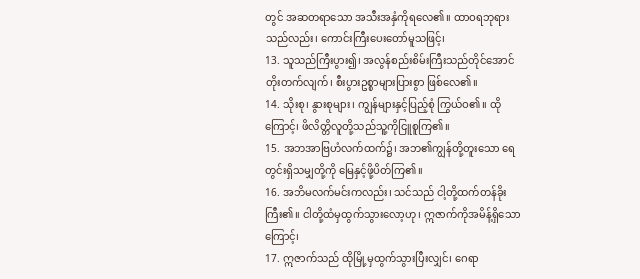တွင် အဆတရာသော အသီးအနှံကိုရလေ၏။ ထာဝရဘုရားသည်လည်း၊ ကောင်းကြီးပေးတော်မူသဖြင့်၊
13. သူသည်ကြီးပွား၍၊ အလွန်စည်းစိမ်းကြီးသည်တိုင်အောင် တိုးတက်လျက်၊ စီးပွားဥစ္စာများပြားစွာ ဖြစ်လေ၏။
14. သိုးစု၊ နွားစုများ၊ ကျွန်များနှင့်ပြည့်စုံ ကြွယ်ဝ၏။ ထိုကြောင့်၊ ဖိလိတ္တိလူတို့သည်သူ့ကိုငြူစူကြ၏။
15. အဘအာဗြဟံလက်ထက်၌၊ အဘ၏ကျွန်တို့တူးသော ရေတွင်းရှိသမျှတို့ကို မြေနှင့်ဖို့ပိတ်ကြ၏။
16. အဘိမလက်မင်းကလည်း၊ သင်သည် ငါ့တို့ထက်တန်ခိုးကြီး၏။ ငါတို့ထံမှထွက်သွားလော့ဟု၊ ဣဇာက်ကိုအမိန့်ရှိသောကြောင့်၊
17. ဣဇာက်သည် ထိုမြို့မှထွက်သွားပြီးလျှင်၊ ဂေရာ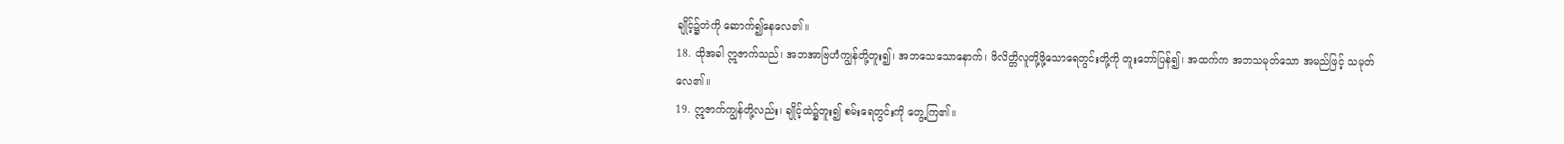ချိုင့်၌တဲကို ဆောက်၍နေလေ၏။
18. ထိုအခါ ဣဇာက်သည်၊ အဘအာဗြဟံကျွန်တို့တူး၍၊ အဘသေသောနောက်၊ ဖိလိတ္တိလူတို့ဖို့သောရေတွင်းတို့ကို တူးဘော်ပြန်၍၊ အထက်က အဘသမုတ်သော အမည်ဖြင့် သမုတ်လေ၏။
19. ဣဇာက်ကျွန်တို့လည်း၊ ချိုင့်ထဲ၌တူး၍ စမ်းရေတွင်းကို တွေ့ကြ၏။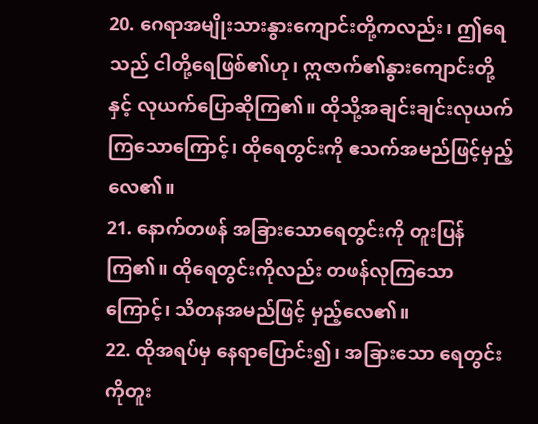20. ဂေရာအမျိုးသားနွားကျောင်းတို့ကလည်း၊ ဤရေသည် ငါတို့ရေဖြစ်၏ဟု၊ ဣဇာက်၏နွားကျောင်းတို့နှင့် လုယက်ပြောဆိုကြ၏။ ထိုသို့အချင်းချင်းလုယက် ကြသောကြောင့်၊ ထိုရေတွင်းကို ဧသက်အမည်ဖြင့်မှည့်လေ၏။
21. နောက်တဖန် အခြားသောရေတွင်းကို တူးပြန်ကြ၏။ ထိုရေတွင်းကိုလည်း တဖန်လုကြသောကြောင့်၊ သိတနအမည်ဖြင့် မှည့်လေ၏။
22. ထိုအရပ်မှ နေရာပြောင်း၍၊ အခြားသော ရေတွင်းကိုတူး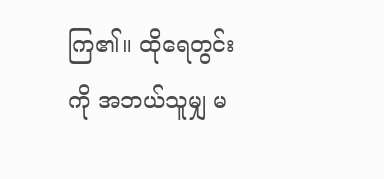ကြ၏။ ထိုရေတွင်းကို အဘယ်သူမျှ မ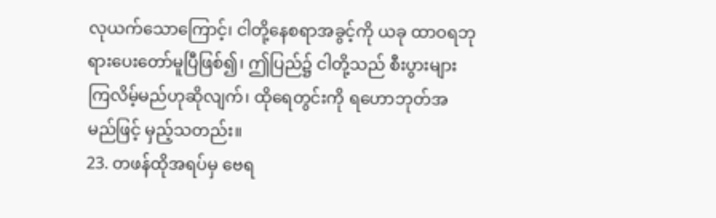လုယက်သောကြောင့်၊ ငါတို့နေစရာအခွင့်ကို ယခု ထာဝရဘုရားပေးတော်မူပြီဖြစ်၍၊ ဤပြည်၌ ငါတို့သည် စီးပွားများကြလိမ့်မည်ဟုဆိုလျက်၊ ထိုရေတွင်းကို ရဟောဘုတ်အမည်ဖြင့် မှည့်သတည်း။
23. တဖန်ထိုအရပ်မှ ဗေရ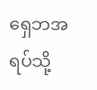ရှေဘအရပ်သို့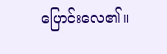ပြောင်းလေ၏။